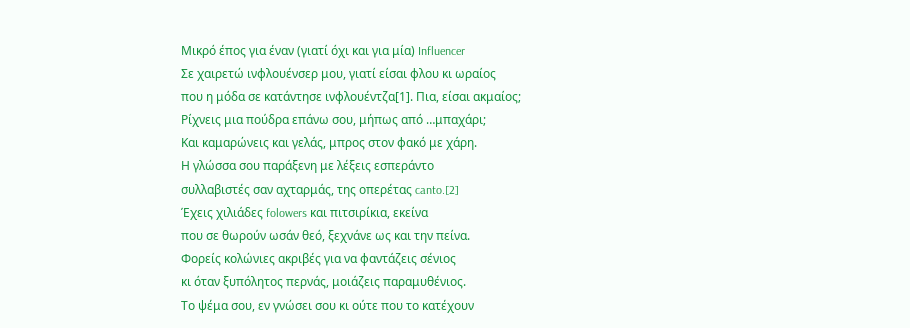Μικρό έπος για έναν (γιατί όχι και για μία) Influencer
Σε χαιρετώ ινφλουένσερ μου, γιατί είσαι φλου κι ωραίος
που η μόδα σε κατάντησε ινφλουέντζα[1]. Πια, είσαι ακμαίος;
Ρίχνεις μια πούδρα επάνω σου, μήπως από …μπαχάρι;
Και καμαρώνεις και γελάς, μπρος στον φακό με χάρη.
Η γλώσσα σου παράξενη με λέξεις εσπεράντο
συλλαβιστές σαν αχταρμάς, της οπερέτας canto.[2]
Έχεις χιλιάδες folowers και πιτσιρίκια, εκείνα
που σε θωρούν ωσάν θεό, ξεχνάνε ως και την πείνα.
Φορείς κολώνιες ακριβές για να φαντάζεις σένιος
κι όταν ξυπόλητος περνάς, μοιάζεις παραμυθένιος.
Το ψέμα σου, εν γνώσει σου κι ούτε που το κατέχουν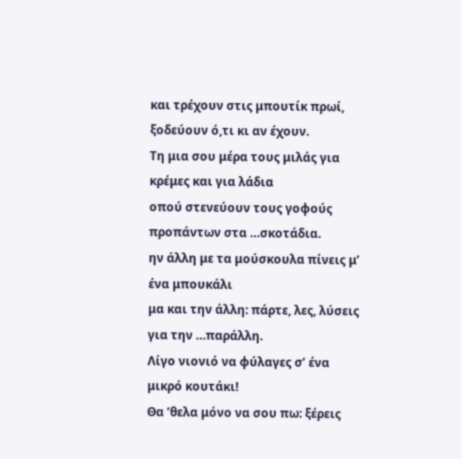και τρέχουν στις μπουτίκ πρωί, ξοδεύουν ό,τι κι αν έχουν.
Τη μια σου μέρα τους μιλάς για κρέμες και για λάδια
οπού στενεύουν τους γοφούς προπάντων στα …σκοτάδια.
ην άλλη με τα μούσκουλα πίνεις μ’ ένα μπουκάλι
μα και την άλλη: πάρτε, λες, λύσεις για την …παράλλη.
Λίγο νιονιό να φύλαγες σ’ ένα μικρό κουτάκι!
Θα ’θελα μόνο να σου πω: ξέρεις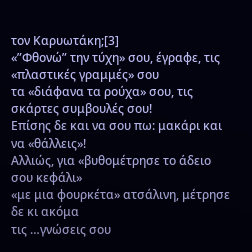τον Καρυωτάκη;[3]
«”Φθονώ” την τύχη» σου, έγραφε, τις «πλαστικές γραμμές» σου
τα «διάφανα τα ρούχα» σου, τις σκάρτες συμβουλές σου!
Επίσης δε και να σου πω: μακάρι και να «θάλλεις»!
Αλλιώς, για «βυθομέτρησε το άδειο σου κεφάλι»
«με μια φουρκέτα» ατσάλινη, μέτρησε δε κι ακόμα
τις …γνώσεις σου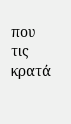που τις κρατά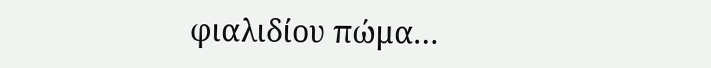φιαλιδίου πώμα…